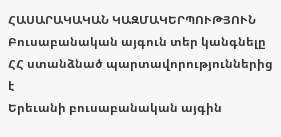ՀԱՍԱՐԱԿԱԿԱՆ ԿԱԶՄԱԿԵՐՊՈՒԹՅՈՒՆ
Բուսաբանական այգուն տեր կանգնելը ՀՀ ստանձնած պարտավորություններից է
Երեւանի բուսաբանական այգին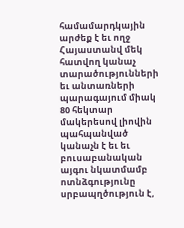համամարդկային արժեք է եւ ողջ Հայաստանվ մեկ հատվող կանաչ տարածությունների եւ անտառների պարագայում միակ 80 հեկտար մակերեսով լիովին պահպանված կանաչն է եւ եւ բուսաբանական այգու նկատմամբ ոտնձգությունը սրբապղծություն է,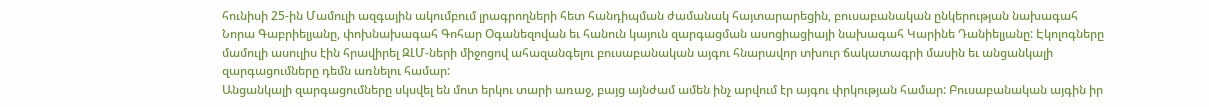հունիսի 25-ին Մամուլի ազգային ակումբում լրագրողների հետ հանդիպման ժամանակ հայտարարեցին, բուսաբանական ընկերության նախագահ Նորա Գաբրիելյանը, փոխնախագահ Գոհար Օգանեզովան եւ հանուն կայուն զարգացման ասոցիացիայի նախագահ Կարինե Դանիելյանը: Էկոլոգները մամուլի ասուլիս էին հրավիրել ԶԼՄ-ների միջոցով ահազանգելու բուսաբանական այգու հնարավոր տխուր ճակատագրի մասին եւ անցանկալի զարգացումները դեմն առնելու համար:
Անցանկալի զարգացումները սկսվել են մոտ երկու տարի առաջ, բայց այնժամ ամեն ինչ արվում էր այգու փրկության համար: Բուսաբանական այգին իր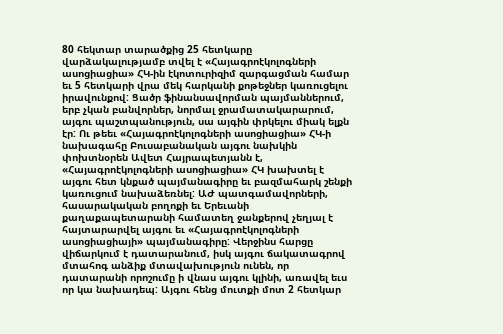80 հեկտար տարածքից 25 հետկարը վարձակալությամբ տվել է «Հայագրոէկոլոգների ասոցիացիա» ՀԿ-ին էկոտուրիզիմ զարգացման համար եւ 5 հետկարի վրա մեկ հարկանի քոթեջներ կառուցելու իրավունքով: Ցածր ֆինանսավորման պայմաններում, երբ չկան բանվորներ, նորմալ ջրամատակարարում, այգու պաշտպանություն, սա այգին փրկելու միակ ելքն էր: Ու թեեւ «Հայագրոէկոլոգների ասոցիացիա» ՀԿ-ի նախագահը Բուսաբանական այգու նախկին փոխտնօրեն Ավետ Հայրապետյանն է, «Հայագրոէկոլոգների ասոցիացիա» ՀԿ խախտել է այգու հետ կնքած պայմանագիրը եւ բազմահարկ շենքի կառուցում նախաձեռնել: ԱԺ պատգամավորների, հասարակական բողոքի եւ Երեւանի քաղաքապետարանի համատեղ ջանքերով չեղյալ է հայտարարվել այգու եւ «Հայագրոէկոլոգների ասոցիացիայի» պայմանագիրը: Վերջինս հարցը վիճարկում է դատարանում, իսկ այգու ճակատագրով մտահոգ անձիք մտավախություն ունեն, որ դատարանի որոշումը ի վնաս այգու կլինի, առավել եւս որ կա նախադեպ: Այգու հենց մուտքի մոտ 2 հետկար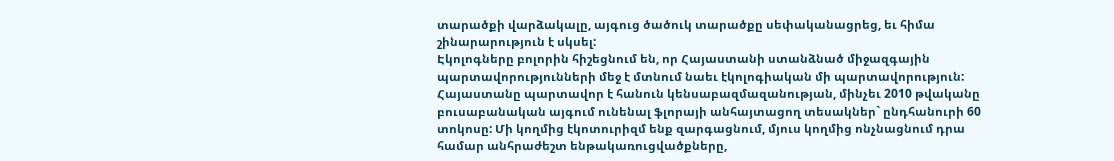տարածքի վարձակալը, այգուց ծածուկ տարածքը սեփականացրեց, եւ հիմա շինարարություն է սկսել:
Էկոլոգները բոլորին հիշեցնում են, որ Հայաստանի ստանձնած միջազգային պարտավորությունների մեջ է մտնում նաեւ էկոլոգիական մի պարտավորություն: Հայաստանը պարտավոր է հանուն կենսաբազմազանության, մինչեւ 2010 թվականը բուսաբանական այգում ունենալ ֆլորայի անհայտացող տեսակներ` ընդհանուրի 60 տոկոսը: Մի կողմից էկոտուրիզմ ենք զարգացնում, մյուս կողմից ոնչնացնում դրա համար անհրաժեշտ ենթակառուցվածքները,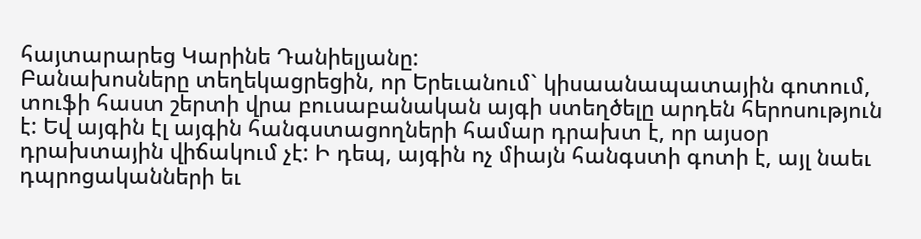հայտարարեց Կարինե Դանիելյանը:
Բանախոսները տեղեկացրեցին, որ Երեւանում` կիսաանապատային գոտում, տուֆի հաստ շերտի վրա բուսաբանական այգի ստեղծելը արդեն հերոսություն է: Եվ այգին էլ այգին հանգստացողների համար դրախտ է, որ այսօր դրախտային վիճակում չէ: Ի դեպ, այգին ոչ միայն հանգստի գոտի է, այլ նաեւ դպրոցականների եւ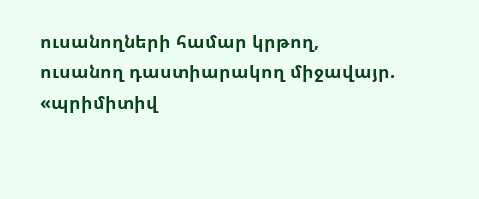ուսանողների համար կրթող, ուսանող դաստիարակող միջավայր. «պրիմիտիվ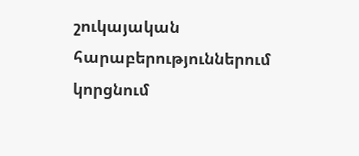շուկայական հարաբերություններում կորցնում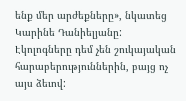ենք մեր արժեքները», նկատեց Կարինե Դանիելյանը: Էկոլոգները դեմ չեն շուկայական հարաբերություններին, բայց ոչ այս ձեւով: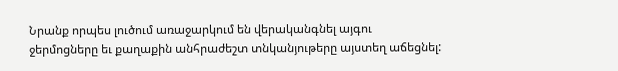Նրանք որպես լուծում առաջարկում են վերականգնել այգու ջերմոցները եւ քաղաքին անհրաժեշտ տնկանյութերը այստեղ աճեցնել: